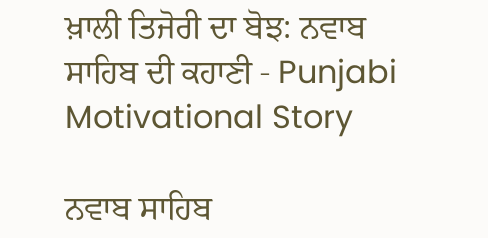ਖ਼ਾਲੀ ਤਿਜੋਰੀ ਦਾ ਬੋਝ: ਨਵਾਬ ਸਾਹਿਬ ਦੀ ਕਹਾਣੀ - Punjabi Motivational Story

ਨਵਾਬ ਸਾਹਿਬ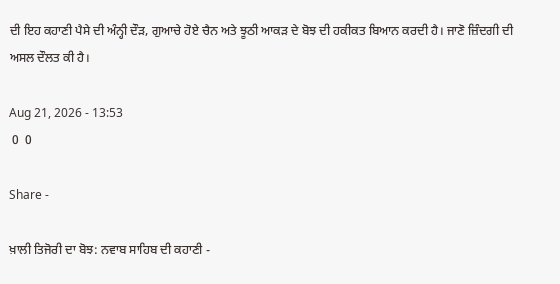ਦੀ ਇਹ ਕਹਾਣੀ ਪੈਸੇ ਦੀ ਅੰਨ੍ਹੀ ਦੌੜ, ਗੁਆਚੇ ਹੋਏ ਚੈਨ ਅਤੇ ਝੂਠੀ ਆਕੜ ਦੇ ਬੋਝ ਦੀ ਹਕੀਕਤ ਬਿਆਨ ਕਰਦੀ ਹੈ। ਜਾਣੋ ਜ਼ਿੰਦਗੀ ਦੀ ਅਸਲ ਦੌਲਤ ਕੀ ਹੈ।

Aug 21, 2026 - 13:53
 0  0

Share -

ਖ਼ਾਲੀ ਤਿਜੋਰੀ ਦਾ ਬੋਝ: ਨਵਾਬ ਸਾਹਿਬ ਦੀ ਕਹਾਣੀ -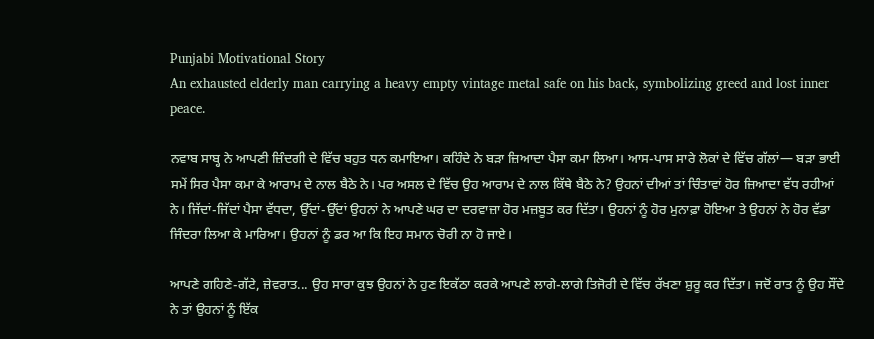Punjabi Motivational Story
An exhausted elderly man carrying a heavy empty vintage metal safe on his back, symbolizing greed and lost inner peace.

ਨਵਾਬ ਸਾਬ੍ਹ ਨੇ ਆਪਣੀ ਜ਼ਿੰਦਗੀ ਦੇ ਵਿੱਚ ਬਹੁਤ ਧਨ ਕਮਾਇਆ। ਕਹਿੰਦੇ ਨੇ ਬੜਾ ਜ਼ਿਆਦਾ ਪੈਸਾ ਕਮਾ ਲਿਆ। ਆਸ-ਪਾਸ ਸਾਰੇ ਲੋਕਾਂ ਦੇ ਵਿੱਚ ਗੱਲਾਂ— ਬੜਾ ਭਾਈ ਸਮੇਂ ਸਿਰ ਪੈਸਾ ਕਮਾ ਕੇ ਆਰਾਮ ਦੇ ਨਾਲ ਬੈਠੇ ਨੇ। ਪਰ ਅਸਲ ਦੇ ਵਿੱਚ ਉਹ ਆਰਾਮ ਦੇ ਨਾਲ ਕਿੱਥੇ ਬੈਠੇ ਨੇ? ਉਹਨਾਂ ਦੀਆਂ ਤਾਂ ਚਿੰਤਾਵਾਂ ਹੋਰ ਜ਼ਿਆਦਾ ਵੱਧ ਰਹੀਆਂ ਨੇ। ਜਿੱਦਾਂ-ਜਿੱਦਾਂ ਪੈਸਾ ਵੱਧਦਾ, ਉੱਦਾਂ-ਉੱਦਾਂ ਉਹਨਾਂ ਨੇ ਆਪਣੇ ਘਰ ਦਾ ਦਰਵਾਜ਼ਾ ਹੋਰ ਮਜ਼ਬੂਤ ਕਰ ਦਿੱਤਾ। ਉਹਨਾਂ ਨੂੰ ਹੋਰ ਮੁਨਾਫ਼ਾ ਹੋਇਆ ਤੇ ਉਹਨਾਂ ਨੇ ਹੋਰ ਵੱਡਾ ਜਿੰਦਰਾ ਲਿਆ ਕੇ ਮਾਰਿਆ। ਉਹਨਾਂ ਨੂੰ ਡਰ ਆ ਕਿ ਇਹ ਸਮਾਨ ਚੋਰੀ ਨਾ ਹੋ ਜਾਏ।

ਆਪਣੇ ਗਹਿਣੇ-ਗੱਟੇ, ਜ਼ੇਵਰਾਤ... ਉਹ ਸਾਰਾ ਕੁਝ ਉਹਨਾਂ ਨੇ ਹੁਣ ਇਕੱਠਾ ਕਰਕੇ ਆਪਣੇ ਲਾਗੇ-ਲਾਗੇ ਤਿਜੋਰੀ ਦੇ ਵਿੱਚ ਰੱਖਣਾ ਸ਼ੁਰੂ ਕਰ ਦਿੱਤਾ। ਜਦੋਂ ਰਾਤ ਨੂੰ ਉਹ ਸੌਂਦੇ ਨੇ ਤਾਂ ਉਹਨਾਂ ਨੂੰ ਇੱਕ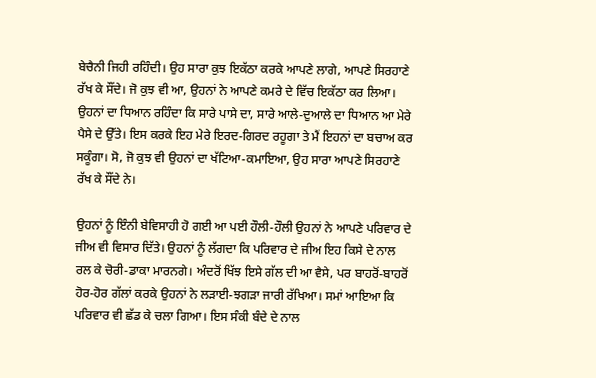ਬੇਚੈਨੀ ਜਿਹੀ ਰਹਿੰਦੀ। ਉਹ ਸਾਰਾ ਕੁਝ ਇਕੱਠਾ ਕਰਕੇ ਆਪਣੇ ਲਾਗੇ, ਆਪਣੇ ਸਿਰਹਾਣੇ ਰੱਖ ਕੇ ਸੌਂਦੇ। ਜੋ ਕੁਝ ਵੀ ਆ, ਉਹਨਾਂ ਨੇ ਆਪਣੇ ਕਮਰੇ ਦੇ ਵਿੱਚ ਇਕੱਠਾ ਕਰ ਲਿਆ। ਉਹਨਾਂ ਦਾ ਧਿਆਨ ਰਹਿੰਦਾ ਕਿ ਸਾਰੇ ਪਾਸੇ ਦਾ, ਸਾਰੇ ਆਲੇ-ਦੁਆਲੇ ਦਾ ਧਿਆਨ ਆ ਮੇਰੇ ਪੈਸੇ ਦੇ ਉੱਤੇ। ਇਸ ਕਰਕੇ ਇਹ ਮੇਰੇ ਇਰਦ-ਗਿਰਦ ਰਹੂਗਾ ਤੇ ਮੈਂ ਇਹਨਾਂ ਦਾ ਬਚਾਅ ਕਰ ਸਕੂੰਗਾ। ਸੋ, ਜੋ ਕੁਝ ਵੀ ਉਹਨਾਂ ਦਾ ਖੱਟਿਆ-ਕਮਾਇਆ, ਉਹ ਸਾਰਾ ਆਪਣੇ ਸਿਰਹਾਣੇ ਰੱਖ ਕੇ ਸੌਂਦੇ ਨੇ।

ਉਹਨਾਂ ਨੂੰ ਇੰਨੀ ਬੇਵਿਸਾਹੀ ਹੋ ਗਈ ਆ ਪਈ ਹੌਲੀ-ਹੌਲੀ ਉਹਨਾਂ ਨੇ ਆਪਣੇ ਪਰਿਵਾਰ ਦੇ ਜੀਅ ਵੀ ਵਿਸਾਰ ਦਿੱਤੇ। ਉਹਨਾਂ ਨੂੰ ਲੱਗਦਾ ਕਿ ਪਰਿਵਾਰ ਦੇ ਜੀਅ ਇਹ ਕਿਸੇ ਦੇ ਨਾਲ ਰਲ ਕੇ ਚੋਰੀ-ਡਾਕਾ ਮਾਰਨਗੇ। ਅੰਦਰੋਂ ਖਿੱਝ ਇਸੇ ਗੱਲ ਦੀ ਆ ਵੈਸੇ, ਪਰ ਬਾਹਰੋਂ-ਬਾਹਰੋਂ ਹੋਰ-ਹੋਰ ਗੱਲਾਂ ਕਰਕੇ ਉਹਨਾਂ ਨੇ ਲੜਾਈ-ਝਗੜਾ ਜਾਰੀ ਰੱਖਿਆ। ਸਮਾਂ ਆਇਆ ਕਿ ਪਰਿਵਾਰ ਵੀ ਛੱਡ ਕੇ ਚਲਾ ਗਿਆ। ਇਸ ਸੰਕੀ ਬੰਦੇ ਦੇ ਨਾਲ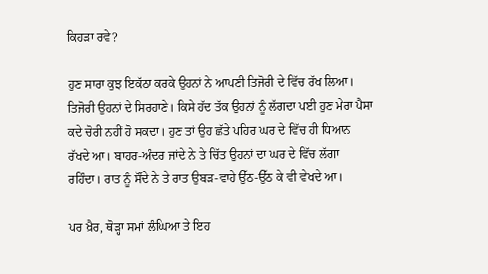ਕਿਹੜਾ ਰਵੇ?

ਹੁਣ ਸਾਰਾ ਕੁਝ ਇਕੱਠਾ ਕਰਕੇ ਉਹਨਾਂ ਨੇ ਆਪਣੀ ਤਿਜੋਰੀ ਦੇ ਵਿੱਚ ਰੱਖ ਲਿਆ। ਤਿਜੋਰੀ ਉਹਨਾਂ ਦੇ ਸਿਰਹਾਣੇ। ਕਿਸੇ ਹੱਦ ਤੱਕ ਉਹਨਾਂ ਨੂੰ ਲੱਗਦਾ ਪਈ ਹੁਣ ਮੇਰਾ ਪੈਸਾ ਕਦੇ ਚੋਰੀ ਨਹੀਂ ਹੋ ਸਕਦਾ। ਹੁਣ ਤਾਂ ਉਹ ਛੱਤੇ ਪਹਿਰ ਘਰ ਦੇ ਵਿੱਚ ਹੀ ਧਿਆਨ ਰੱਖਦੇ ਆ। ਬਾਹਰ-ਅੰਦਰ ਜਾਂਦੇ ਨੇ ਤੇ ਚਿੱਤ ਉਹਨਾਂ ਦਾ ਘਰ ਦੇ ਵਿੱਚ ਲੱਗਾ ਰਹਿੰਦਾ। ਰਾਤ ਨੂੰ ਸੌਂਦੇ ਨੇ ਤੇ ਰਾਤ ਉਬੜ-ਵਾਹੇ ਉੱਠ-ਉੱਠ ਕੇ ਵੀ ਵੇਖਦੇ ਆ।

ਪਰ ਖ਼ੈਰ, ਥੋੜ੍ਹਾ ਸਮਾਂ ਲੰਘਿਆ ਤੇ ਇਹ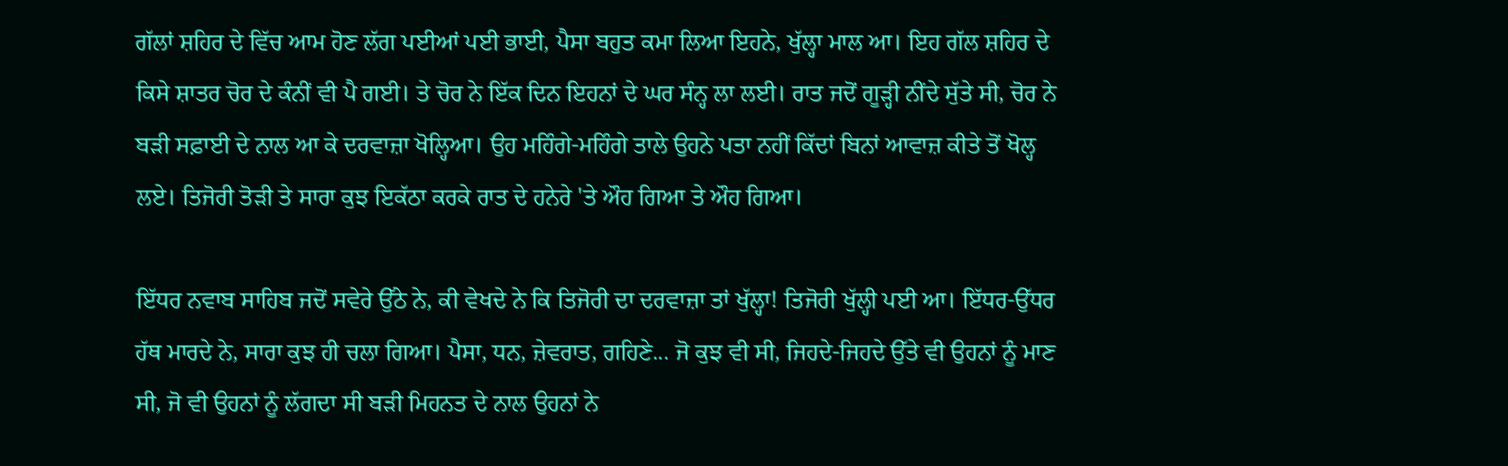ਗੱਲਾਂ ਸ਼ਹਿਰ ਦੇ ਵਿੱਚ ਆਮ ਹੋਣ ਲੱਗ ਪਈਆਂ ਪਈ ਭਾਈ, ਪੈਸਾ ਬਹੁਤ ਕਮਾ ਲਿਆ ਇਹਨੇ, ਖੁੱਲ੍ਹਾ ਮਾਲ ਆ। ਇਹ ਗੱਲ ਸ਼ਹਿਰ ਦੇ ਕਿਸੇ ਸ਼ਾਤਰ ਚੋਰ ਦੇ ਕੰਨੀਂ ਵੀ ਪੈ ਗਈ। ਤੇ ਚੋਰ ਨੇ ਇੱਕ ਦਿਨ ਇਹਨਾਂ ਦੇ ਘਰ ਸੰਨ੍ਹ ਲਾ ਲਈ। ਰਾਤ ਜਦੋਂ ਗੂੜ੍ਹੀ ਨੀਂਦੇ ਸੁੱਤੇ ਸੀ, ਚੋਰ ਨੇ ਬੜੀ ਸਫ਼ਾਈ ਦੇ ਨਾਲ ਆ ਕੇ ਦਰਵਾਜ਼ਾ ਖੋਲ੍ਹਿਆ। ਉਹ ਮਹਿੰਗੇ-ਮਹਿੰਗੇ ਤਾਲੇ ਉਹਨੇ ਪਤਾ ਨਹੀਂ ਕਿੱਦਾਂ ਬਿਨਾਂ ਆਵਾਜ਼ ਕੀਤੇ ਤੋਂ ਖੋਲ੍ਹ ਲਏ। ਤਿਜੋਰੀ ਤੋੜੀ ਤੇ ਸਾਰਾ ਕੁਝ ਇਕੱਠਾ ਕਰਕੇ ਰਾਤ ਦੇ ਹਨੇਰੇ 'ਤੇ ਔਹ ਗਿਆ ਤੇ ਔਹ ਗਿਆ।

ਇੱਧਰ ਨਵਾਬ ਸਾਹਿਬ ਜਦੋਂ ਸਵੇਰੇ ਉੱਠੇ ਨੇ, ਕੀ ਵੇਖਦੇ ਨੇ ਕਿ ਤਿਜੋਰੀ ਦਾ ਦਰਵਾਜ਼ਾ ਤਾਂ ਖੁੱਲ੍ਹਾ! ਤਿਜੋਰੀ ਖੁੱਲ੍ਹੀ ਪਈ ਆ। ਇੱਧਰ-ਉੱਧਰ ਹੱਥ ਮਾਰਦੇ ਨੇ, ਸਾਰਾ ਕੁਝ ਹੀ ਚਲਾ ਗਿਆ। ਪੈਸਾ, ਧਨ, ਜ਼ੇਵਰਾਤ, ਗਹਿਣੇ... ਜੋ ਕੁਝ ਵੀ ਸੀ, ਜਿਹਦੇ-ਜਿਹਦੇ ਉੱਤੇ ਵੀ ਉਹਨਾਂ ਨੂੰ ਮਾਣ ਸੀ, ਜੋ ਵੀ ਉਹਨਾਂ ਨੂੰ ਲੱਗਦਾ ਸੀ ਬੜੀ ਮਿਹਨਤ ਦੇ ਨਾਲ ਉਹਨਾਂ ਨੇ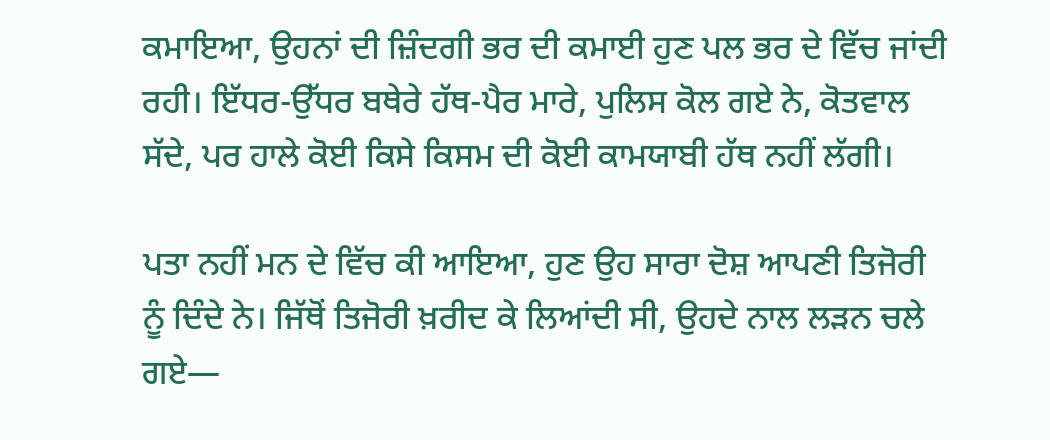ਕਮਾਇਆ, ਉਹਨਾਂ ਦੀ ਜ਼ਿੰਦਗੀ ਭਰ ਦੀ ਕਮਾਈ ਹੁਣ ਪਲ ਭਰ ਦੇ ਵਿੱਚ ਜਾਂਦੀ ਰਹੀ। ਇੱਧਰ-ਉੱਧਰ ਬਥੇਰੇ ਹੱਥ-ਪੈਰ ਮਾਰੇ, ਪੁਲਿਸ ਕੋਲ ਗਏ ਨੇ, ਕੋਤਵਾਲ ਸੱਦੇ, ਪਰ ਹਾਲੇ ਕੋਈ ਕਿਸੇ ਕਿਸਮ ਦੀ ਕੋਈ ਕਾਮਯਾਬੀ ਹੱਥ ਨਹੀਂ ਲੱਗੀ।

ਪਤਾ ਨਹੀਂ ਮਨ ਦੇ ਵਿੱਚ ਕੀ ਆਇਆ, ਹੁਣ ਉਹ ਸਾਰਾ ਦੋਸ਼ ਆਪਣੀ ਤਿਜੋਰੀ ਨੂੰ ਦਿੰਦੇ ਨੇ। ਜਿੱਥੋਂ ਤਿਜੋਰੀ ਖ਼ਰੀਦ ਕੇ ਲਿਆਂਦੀ ਸੀ, ਉਹਦੇ ਨਾਲ ਲੜਨ ਚਲੇ ਗਏ—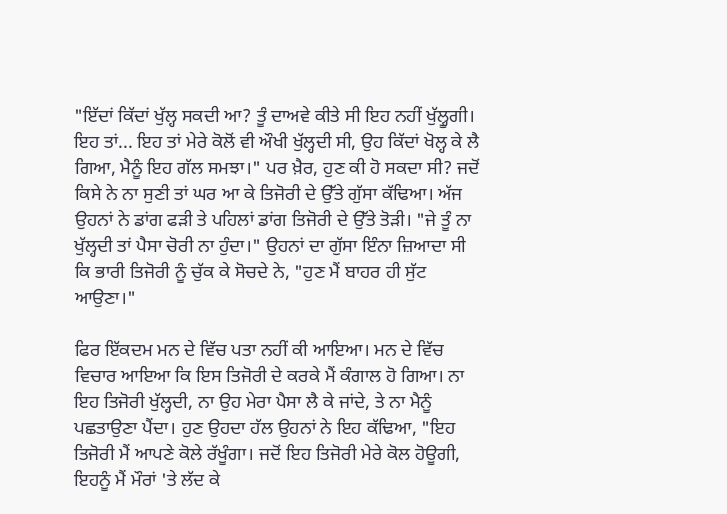"ਇੱਦਾਂ ਕਿੱਦਾਂ ਖੁੱਲ੍ਹ ਸਕਦੀ ਆ? ਤੂੰ ਦਾਅਵੇ ਕੀਤੇ ਸੀ ਇਹ ਨਹੀਂ ਖੁੱਲ੍ਹੂਗੀ। ਇਹ ਤਾਂ... ਇਹ ਤਾਂ ਮੇਰੇ ਕੋਲੋਂ ਵੀ ਔਖੀ ਖੁੱਲ੍ਹਦੀ ਸੀ, ਉਹ ਕਿੱਦਾਂ ਖੋਲ੍ਹ ਕੇ ਲੈ ਗਿਆ, ਮੈਨੂੰ ਇਹ ਗੱਲ ਸਮਝਾ।" ਪਰ ਖ਼ੈਰ, ਹੁਣ ਕੀ ਹੋ ਸਕਦਾ ਸੀ? ਜਦੋਂ ਕਿਸੇ ਨੇ ਨਾ ਸੁਣੀ ਤਾਂ ਘਰ ਆ ਕੇ ਤਿਜੋਰੀ ਦੇ ਉੱਤੇ ਗੁੱਸਾ ਕੱਢਿਆ। ਅੱਜ ਉਹਨਾਂ ਨੇ ਡਾਂਗ ਫੜੀ ਤੇ ਪਹਿਲਾਂ ਡਾਂਗ ਤਿਜੋਰੀ ਦੇ ਉੱਤੇ ਤੋੜੀ। "ਜੇ ਤੂੰ ਨਾ ਖੁੱਲ੍ਹਦੀ ਤਾਂ ਪੈਸਾ ਚੋਰੀ ਨਾ ਹੁੰਦਾ।" ਉਹਨਾਂ ਦਾ ਗੁੱਸਾ ਇੰਨਾ ਜ਼ਿਆਦਾ ਸੀ ਕਿ ਭਾਰੀ ਤਿਜੋਰੀ ਨੂੰ ਚੁੱਕ ਕੇ ਸੋਚਦੇ ਨੇ, "ਹੁਣ ਮੈਂ ਬਾਹਰ ਹੀ ਸੁੱਟ ਆਉਣਾ।"

ਫਿਰ ਇੱਕਦਮ ਮਨ ਦੇ ਵਿੱਚ ਪਤਾ ਨਹੀਂ ਕੀ ਆਇਆ। ਮਨ ਦੇ ਵਿੱਚ ਵਿਚਾਰ ਆਇਆ ਕਿ ਇਸ ਤਿਜੋਰੀ ਦੇ ਕਰਕੇ ਮੈਂ ਕੰਗਾਲ ਹੋ ਗਿਆ। ਨਾ ਇਹ ਤਿਜੋਰੀ ਖੁੱਲ੍ਹਦੀ, ਨਾ ਉਹ ਮੇਰਾ ਪੈਸਾ ਲੈ ਕੇ ਜਾਂਦੇ, ਤੇ ਨਾ ਮੈਨੂੰ ਪਛਤਾਉਣਾ ਪੈਂਦਾ। ਹੁਣ ਉਹਦਾ ਹੱਲ ਉਹਨਾਂ ਨੇ ਇਹ ਕੱਢਿਆ, "ਇਹ ਤਿਜੋਰੀ ਮੈਂ ਆਪਣੇ ਕੋਲੇ ਰੱਖੂੰਗਾ। ਜਦੋਂ ਇਹ ਤਿਜੋਰੀ ਮੇਰੇ ਕੋਲ ਹੋਊਗੀ, ਇਹਨੂੰ ਮੈਂ ਮੌਰਾਂ 'ਤੇ ਲੱਦ ਕੇ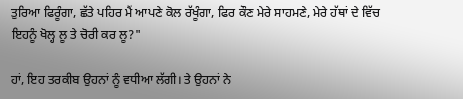ਤੁਰਿਆ ਫਿਰੂੰਗਾ, ਛੱਤੇ ਪਹਿਰ ਮੈਂ ਆਪਣੇ ਕੋਲ ਰੱਖੂੰਗਾ, ਫਿਰ ਕੌਣ ਮੇਰੇ ਸਾਹਮਣੇ, ਮੇਰੇ ਹੱਥਾਂ ਦੇ ਵਿੱਚ ਇਹਨੂੰ ਖੋਲ੍ਹ ਲੂ ਤੇ ਚੋਰੀ ਕਰ ਲੂ?"

ਹਾਂ, ਇਹ ਤਰਕੀਬ ਉਹਨਾਂ ਨੂੰ ਵਧੀਆ ਲੱਗੀ। ਤੇ ਉਹਨਾਂ ਨੇ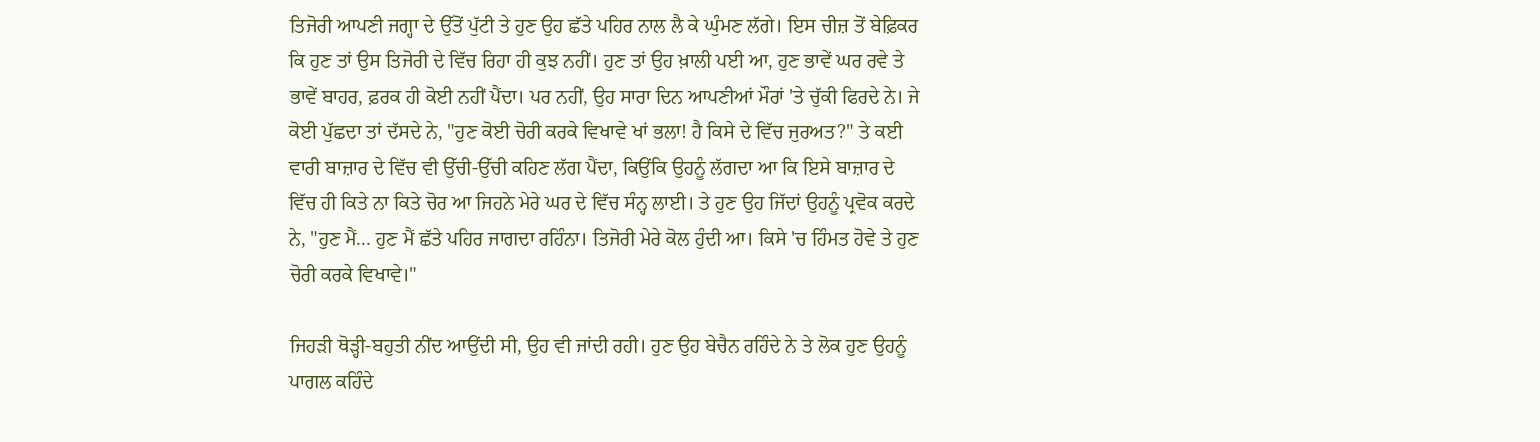ਤਿਜੋਰੀ ਆਪਣੀ ਜਗ੍ਹਾ ਦੇ ਉੱਤੋਂ ਪੁੱਟੀ ਤੇ ਹੁਣ ਉਹ ਛੱਤੇ ਪਹਿਰ ਨਾਲ ਲੈ ਕੇ ਘੁੰਮਣ ਲੱਗੇ। ਇਸ ਚੀਜ਼ ਤੋਂ ਬੇਫ਼ਿਕਰ ਕਿ ਹੁਣ ਤਾਂ ਉਸ ਤਿਜੋਰੀ ਦੇ ਵਿੱਚ ਰਿਹਾ ਹੀ ਕੁਝ ਨਹੀਂ। ਹੁਣ ਤਾਂ ਉਹ ਖ਼ਾਲੀ ਪਈ ਆ, ਹੁਣ ਭਾਵੇਂ ਘਰ ਰਵੇ ਤੇ ਭਾਵੇਂ ਬਾਹਰ, ਫ਼ਰਕ ਹੀ ਕੋਈ ਨਹੀਂ ਪੈਂਦਾ। ਪਰ ਨਹੀਂ, ਉਹ ਸਾਰਾ ਦਿਨ ਆਪਣੀਆਂ ਮੌਰਾਂ 'ਤੇ ਚੁੱਕੀ ਫਿਰਦੇ ਨੇ। ਜੇ ਕੋਈ ਪੁੱਛਦਾ ਤਾਂ ਦੱਸਦੇ ਨੇ, "ਹੁਣ ਕੋਈ ਚੋਰੀ ਕਰਕੇ ਵਿਖਾਵੇ ਖਾਂ ਭਲਾ! ਹੈ ਕਿਸੇ ਦੇ ਵਿੱਚ ਜੁਰਅਤ?" ਤੇ ਕਈ ਵਾਰੀ ਬਾਜ਼ਾਰ ਦੇ ਵਿੱਚ ਵੀ ਉੱਚੀ-ਉੱਚੀ ਕਹਿਣ ਲੱਗ ਪੈਂਦਾ, ਕਿਉਂਕਿ ਉਹਨੂੰ ਲੱਗਦਾ ਆ ਕਿ ਇਸੇ ਬਾਜ਼ਾਰ ਦੇ ਵਿੱਚ ਹੀ ਕਿਤੇ ਨਾ ਕਿਤੇ ਚੋਰ ਆ ਜਿਹਨੇ ਮੇਰੇ ਘਰ ਦੇ ਵਿੱਚ ਸੰਨ੍ਹ ਲਾਈ। ਤੇ ਹੁਣ ਉਹ ਜਿੱਦਾਂ ਉਹਨੂੰ ਪ੍ਰਵੋਕ ਕਰਦੇ ਨੇ, "ਹੁਣ ਮੈਂ... ਹੁਣ ਮੈਂ ਛੱਤੇ ਪਹਿਰ ਜਾਗਦਾ ਰਹਿੰਨਾ। ਤਿਜੋਰੀ ਮੇਰੇ ਕੋਲ ਹੁੰਦੀ ਆ। ਕਿਸੇ 'ਚ ਹਿੰਮਤ ਹੋਵੇ ਤੇ ਹੁਣ ਚੋਰੀ ਕਰਕੇ ਵਿਖਾਵੇ।"

ਜਿਹੜੀ ਥੋੜ੍ਹੀ-ਬਹੁਤੀ ਨੀਂਦ ਆਉਂਦੀ ਸੀ, ਉਹ ਵੀ ਜਾਂਦੀ ਰਹੀ। ਹੁਣ ਉਹ ਬੇਚੈਨ ਰਹਿੰਦੇ ਨੇ ਤੇ ਲੋਕ ਹੁਣ ਉਹਨੂੰ ਪਾਗਲ ਕਹਿੰਦੇ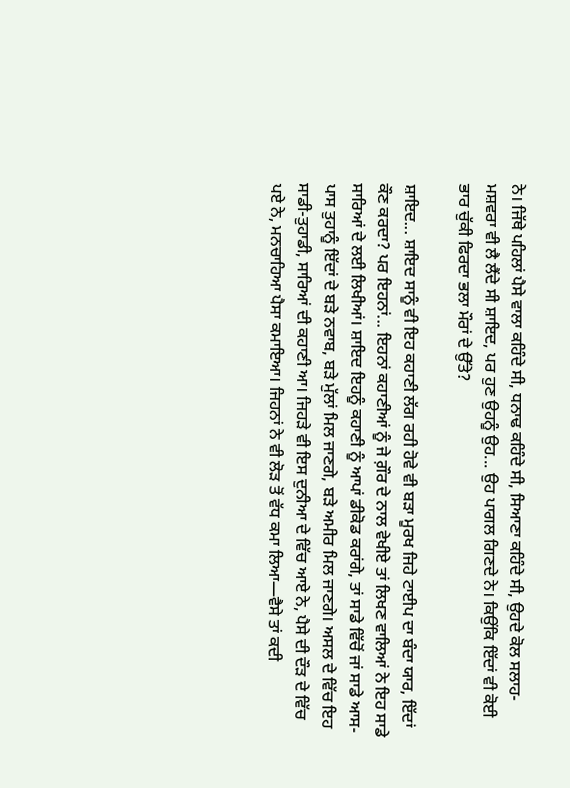ਨੇ। ਜਿੱਥੇ ਪਹਿਲਾਂ ਪੈਸੇ ਵਾਲਾ ਕਹਿੰਦੇ ਸੀ, ਧਨਾਢ ਕਹਿੰਦੇ ਸੀ, ਸਿਆਣਾ ਕਹਿੰਦੇ ਸੀ, ਉਹਦੇ ਕੋਲ ਸਲਾਹ-ਮਸ਼ਵਰਾ ਵੀ ਲੈ ਲੈਂਦੇ ਸੀ ਸ਼ਾਇਦ, ਪਰ ਹੁਣ ਉਹਨੂੰ ਉਹ... ਉਹ ਪਾਗਲ ਗਿਣਦੇ ਨੇ। ਕਿਉਂਕਿ ਇੱਦਾਂ ਵੀ ਕੋਈ ਭਾਰ ਚੁੱਕੀ ਫਿਰਦਾ ਭਲਾ ਮੌਰਾਂ ਦੇ ਉੱਤੇ?

ਸ਼ਾਇਦ... ਸ਼ਾਇਦ ਸਾਨੂੰ ਵੀ ਇਹ ਕਹਾਣੀ ਲੱਗ ਰਹੀ ਹੋਵੇ ਵੀ ਬੜਾ ਮੂਰਖ ਜਿਹੇ ਟਾਈਪ ਦਾ ਬੰਦਾ ਯਾਰ, ਇੱਦਾਂ ਕੌਣ ਕਰਦਾ? ਪਰ ਇਹਨਾਂ... ਇਹਨਾਂ ਕਹਾਣੀਆਂ ਨੂੰ ਜੇ ਗ਼ੌਰ ਦੇ ਨਾਲ ਵੇਖੀਏ ਤਾਂ ਲਿਖਣ ਵਾਲਿਆਂ ਨੇ ਇਹ ਸਾਡੇ ਸਾਰਿਆਂ ਦੇ ਲਈ ਲਿਖੀਆਂ। ਸ਼ਾਇਦ ਇਹਨੂੰ ਕਹਾਣੀ ਨੂੰ ਆਪਾਂ ਡੀਕੋਡ ਕਰਾਂਗੇ, ਤਾਂ ਸਾਡੇ ਵਿੱਚੋਂ ਜਾਂ ਸਾਡੇ ਆਸ-ਪਾਸ ਤੁਹਾਨੂੰ ਇੱਦਾਂ ਦੇ ਬੜੇ ਨਵਾਬ, ਬੜੇ ਮੁੱਲਾਂ ਮਿਲ ਜਾਣਗੇ, ਬੜੇ ਅਮੀਰ ਮਿਲ ਜਾਣਗੇ। ਅਸਲ ਦੇ ਵਿੱਚ ਇਹ ਸਾਡੀ-ਤੁਹਾਡੀ, ਸਾਰਿਆਂ ਦੀ ਕਹਾਣੀ ਆ। ਜਿਹੜੇ ਵੀ ਇਸ ਦੁਨੀਆ ਦੇ ਵਿੱਚ ਆਏ ਨੇ, ਪੈਸੇ ਦੀ ਦੌੜ ਦੇ ਵਿੱਚ ਪਏ ਨੇ, ਮਨਚਾਹਿਆ ਪੈਸਾ ਕਮਾਇਆ। ਜਿਹਨਾਂ ਨੇ ਵੀ ਲੋੜ ਤੋਂ ਵੱਧ ਕਮਾ ਲਿਆ—ਵੈਸੇ ਤਾਂ ਕਦੀ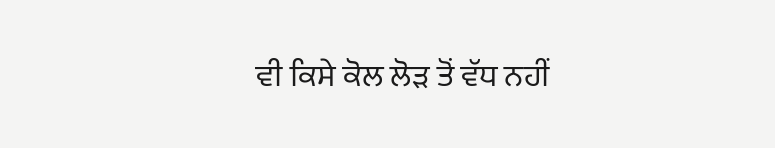ਵੀ ਕਿਸੇ ਕੋਲ ਲੋੜ ਤੋਂ ਵੱਧ ਨਹੀਂ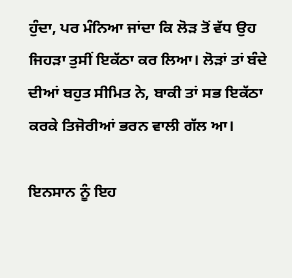ਹੁੰਦਾ, ਪਰ ਮੰਨਿਆ ਜਾਂਦਾ ਕਿ ਲੋੜ ਤੋਂ ਵੱਧ ਉਹ ਜਿਹੜਾ ਤੁਸੀਂ ਇਕੱਠਾ ਕਰ ਲਿਆ। ਲੋੜਾਂ ਤਾਂ ਬੰਦੇ ਦੀਆਂ ਬਹੁਤ ਸੀਮਿਤ ਨੇ, ਬਾਕੀ ਤਾਂ ਸਭ ਇਕੱਠਾ ਕਰਕੇ ਤਿਜੋਰੀਆਂ ਭਰਨ ਵਾਲੀ ਗੱਲ ਆ।

ਇਨਸਾਨ ਨੂੰ ਇਹ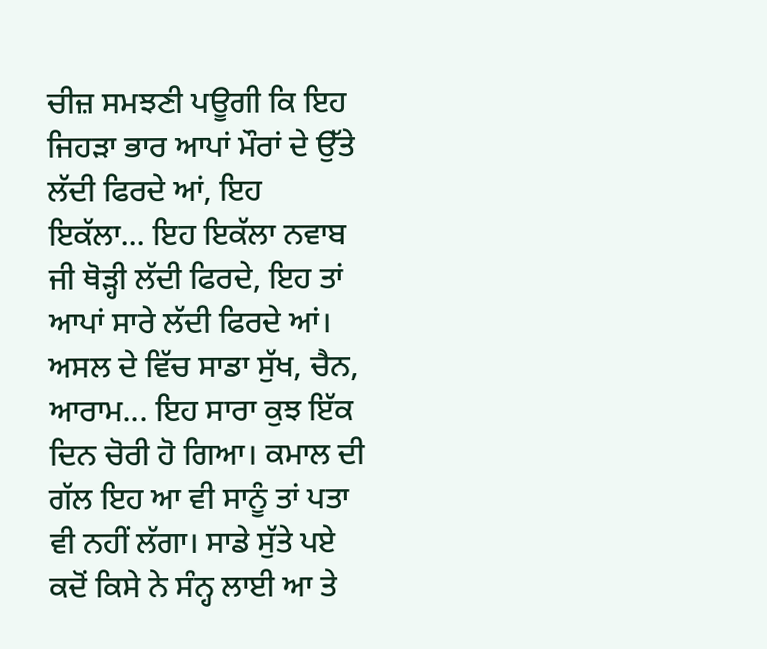ਚੀਜ਼ ਸਮਝਣੀ ਪਊਗੀ ਕਿ ਇਹ ਜਿਹੜਾ ਭਾਰ ਆਪਾਂ ਮੌਰਾਂ ਦੇ ਉੱਤੇ ਲੱਦੀ ਫਿਰਦੇ ਆਂ, ਇਹ ਇਕੱਲਾ... ਇਹ ਇਕੱਲਾ ਨਵਾਬ ਜੀ ਥੋੜ੍ਹੀ ਲੱਦੀ ਫਿਰਦੇ, ਇਹ ਤਾਂ ਆਪਾਂ ਸਾਰੇ ਲੱਦੀ ਫਿਰਦੇ ਆਂ। ਅਸਲ ਦੇ ਵਿੱਚ ਸਾਡਾ ਸੁੱਖ, ਚੈਨ, ਆਰਾਮ... ਇਹ ਸਾਰਾ ਕੁਝ ਇੱਕ ਦਿਨ ਚੋਰੀ ਹੋ ਗਿਆ। ਕਮਾਲ ਦੀ ਗੱਲ ਇਹ ਆ ਵੀ ਸਾਨੂੰ ਤਾਂ ਪਤਾ ਵੀ ਨਹੀਂ ਲੱਗਾ। ਸਾਡੇ ਸੁੱਤੇ ਪਏ ਕਦੋਂ ਕਿਸੇ ਨੇ ਸੰਨ੍ਹ ਲਾਈ ਆ ਤੇ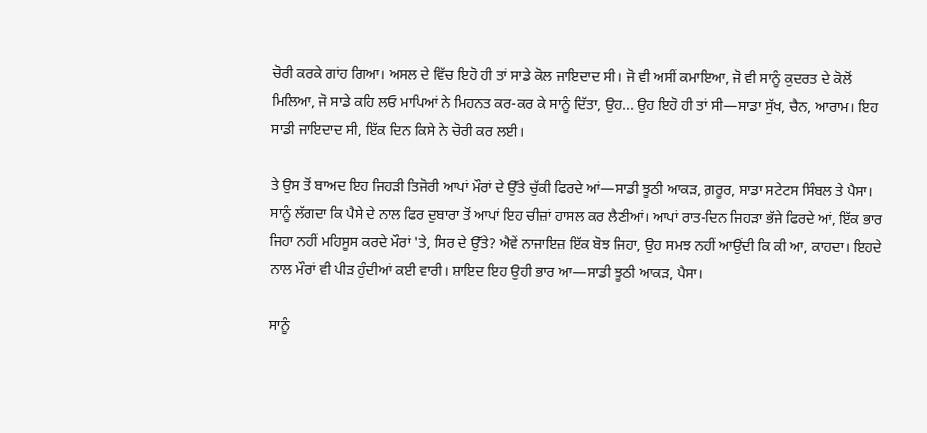ਚੋਰੀ ਕਰਕੇ ਗਾਂਹ ਗਿਆ। ਅਸਲ ਦੇ ਵਿੱਚ ਇਹੋ ਹੀ ਤਾਂ ਸਾਡੇ ਕੋਲ ਜਾਇਦਾਦ ਸੀ। ਜੋ ਵੀ ਅਸੀਂ ਕਮਾਇਆ, ਜੋ ਵੀ ਸਾਨੂੰ ਕੁਦਰਤ ਦੇ ਕੋਲੋਂ ਮਿਲਿਆ, ਜੋ ਸਾਡੇ ਕਹਿ ਲਓ ਮਾਪਿਆਂ ਨੇ ਮਿਹਨਤ ਕਰ-ਕਰ ਕੇ ਸਾਨੂੰ ਦਿੱਤਾ, ਉਹ... ਉਹ ਇਹੋ ਹੀ ਤਾਂ ਸੀ—ਸਾਡਾ ਸੁੱਖ, ਚੈਨ, ਆਰਾਮ। ਇਹ ਸਾਡੀ ਜਾਇਦਾਦ ਸੀ, ਇੱਕ ਦਿਨ ਕਿਸੇ ਨੇ ਚੋਰੀ ਕਰ ਲਈ।

ਤੇ ਉਸ ਤੋਂ ਬਾਅਦ ਇਹ ਜਿਹੜੀ ਤਿਜੋਰੀ ਆਪਾਂ ਮੌਰਾਂ ਦੇ ਉੱਤੇ ਚੁੱਕੀ ਫਿਰਦੇ ਆਂ—ਸਾਡੀ ਝੂਠੀ ਆਕੜ, ਗ਼ਰੂਰ, ਸਾਡਾ ਸਟੇਟਸ ਸਿੰਬਲ ਤੇ ਪੈਸਾ। ਸਾਨੂੰ ਲੱਗਦਾ ਕਿ ਪੈਸੇ ਦੇ ਨਾਲ ਫਿਰ ਦੁਬਾਰਾ ਤੋਂ ਆਪਾਂ ਇਹ ਚੀਜ਼ਾਂ ਹਾਸਲ ਕਰ ਲੈਣੀਆਂ। ਆਪਾਂ ਰਾਤ-ਦਿਨ ਜਿਹੜਾ ਭੱਜੇ ਫਿਰਦੇ ਆਂ, ਇੱਕ ਭਾਰ ਜਿਹਾ ਨਹੀਂ ਮਹਿਸੂਸ ਕਰਦੇ ਮੌਰਾਂ 'ਤੇ, ਸਿਰ ਦੇ ਉੱਤੇ? ਐਵੇਂ ਨਾਜਾਇਜ਼ ਇੱਕ ਬੋਝ ਜਿਹਾ, ਉਹ ਸਮਝ ਨਹੀਂ ਆਉਂਦੀ ਕਿ ਕੀ ਆ, ਕਾਹਦਾ। ਇਹਦੇ ਨਾਲ ਮੌਰਾਂ ਵੀ ਪੀੜ ਹੁੰਦੀਆਂ ਕਈ ਵਾਰੀ। ਸ਼ਾਇਦ ਇਹ ਉਹੀ ਭਾਰ ਆ—ਸਾਡੀ ਝੂਠੀ ਆਕੜ, ਪੈਸਾ।

ਸਾਨੂੰ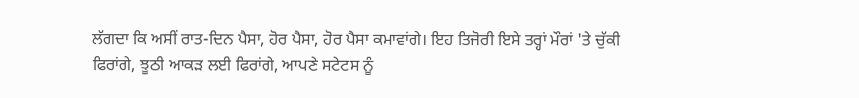ਲੱਗਦਾ ਕਿ ਅਸੀਂ ਰਾਤ-ਦਿਨ ਪੈਸਾ, ਹੋਰ ਪੈਸਾ, ਹੋਰ ਪੈਸਾ ਕਮਾਵਾਂਗੇ। ਇਹ ਤਿਜੋਰੀ ਇਸੇ ਤਰ੍ਹਾਂ ਮੌਰਾਂ 'ਤੇ ਚੁੱਕੀ ਫਿਰਾਂਗੇ, ਝੂਠੀ ਆਕੜ ਲਈ ਫਿਰਾਂਗੇ, ਆਪਣੇ ਸਟੇਟਸ ਨੂੰ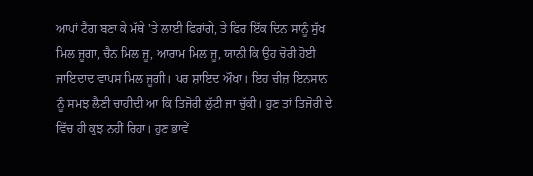ਆਪਾਂ ਟੈਗ ਬਣਾ ਕੇ ਮੱਥੇ 'ਤੇ ਲਾਈ ਫਿਰਾਂਗੇ, ਤੇ ਫਿਰ ਇੱਕ ਦਿਨ ਸਾਨੂੰ ਸੁੱਖ ਮਿਲ ਜੂਗਾ, ਚੈਨ ਮਿਲ ਜੂ, ਆਰਾਮ ਮਿਲ ਜੂ, ਯਾਨੀ ਕਿ ਉਹ ਚੋਰੀ ਹੋਈ ਜਾਇਦਾਦ ਵਾਪਸ ਮਿਲ ਜੂਗੀ। ਪਰ ਸ਼ਾਇਦ ਔਖਾ। ਇਹ ਚੀਜ਼ ਇਨਸਾਨ ਨੂੰ ਸਮਝ ਲੈਣੀ ਚਾਹੀਦੀ ਆ ਕਿ ਤਿਜੋਰੀ ਲੁੱਟੀ ਜਾ ਚੁੱਕੀ। ਹੁਣ ਤਾਂ ਤਿਜੋਰੀ ਦੇ ਵਿੱਚ ਹੀ ਕੁਝ ਨਹੀਂ ਰਿਹਾ। ਹੁਣ ਭਾਵੇਂ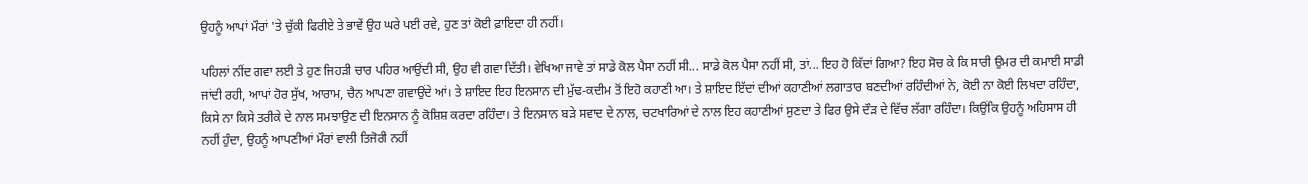ਉਹਨੂੰ ਆਪਾਂ ਮੌਰਾਂ 'ਤੇ ਚੁੱਕੀ ਫਿਰੀਏ ਤੇ ਭਾਵੇਂ ਉਹ ਘਰੇ ਪਈ ਰਵੇ, ਹੁਣ ਤਾਂ ਕੋਈ ਫ਼ਾਇਦਾ ਹੀ ਨਹੀਂ।

ਪਹਿਲਾਂ ਨੀਂਦ ਗਵਾ ਲਈ ਤੇ ਹੁਣ ਜਿਹੜੀ ਚਾਰ ਪਹਿਰ ਆਉਂਦੀ ਸੀ, ਉਹ ਵੀ ਗਵਾ ਦਿੱਤੀ। ਵੇਖਿਆ ਜਾਵੇ ਤਾਂ ਸਾਡੇ ਕੋਲ ਪੈਸਾ ਨਹੀਂ ਸੀ... ਸਾਡੇ ਕੋਲ ਪੈਸਾ ਨਹੀਂ ਸੀ, ਤਾਂ... ਇਹ ਹੋ ਕਿੱਦਾਂ ਗਿਆ? ਇਹ ਸੋਚ ਕੇ ਕਿ ਸਾਰੀ ਉਮਰ ਦੀ ਕਮਾਈ ਸਾਡੀ ਜਾਂਦੀ ਰਹੀ, ਆਪਾਂ ਹੋਰ ਸੁੱਖ, ਆਰਾਮ, ਚੈਨ ਆਪਣਾ ਗਵਾਉਂਦੇ ਆਂ। ਤੇ ਸ਼ਾਇਦ ਇਹ ਇਨਸਾਨ ਦੀ ਮੁੱਢ-ਕਦੀਮ ਤੋਂ ਇਹੋ ਕਹਾਣੀ ਆ। ਤੇ ਸ਼ਾਇਦ ਇੱਦਾਂ ਦੀਆਂ ਕਹਾਣੀਆਂ ਲਗਾਤਾਰ ਬਣਦੀਆਂ ਰਹਿੰਦੀਆਂ ਨੇ, ਕੋਈ ਨਾ ਕੋਈ ਲਿਖਦਾ ਰਹਿੰਦਾ, ਕਿਸੇ ਨਾ ਕਿਸੇ ਤਰੀਕੇ ਦੇ ਨਾਲ ਸਮਝਾਉਣ ਦੀ ਇਨਸਾਨ ਨੂੰ ਕੋਸ਼ਿਸ਼ ਕਰਦਾ ਰਹਿੰਦਾ। ਤੇ ਇਨਸਾਨ ਬੜੇ ਸਵਾਦ ਦੇ ਨਾਲ, ਚਟਖਾਰਿਆਂ ਦੇ ਨਾਲ ਇਹ ਕਹਾਣੀਆਂ ਸੁਣਦਾ ਤੇ ਫਿਰ ਉਸੇ ਦੌੜ ਦੇ ਵਿੱਚ ਲੱਗਾ ਰਹਿੰਦਾ। ਕਿਉਂਕਿ ਉਹਨੂੰ ਅਹਿਸਾਸ ਹੀ ਨਹੀਂ ਹੁੰਦਾ, ਉਹਨੂੰ ਆਪਣੀਆਂ ਮੌਰਾਂ ਵਾਲੀ ਤਿਜੋਰੀ ਨਹੀਂ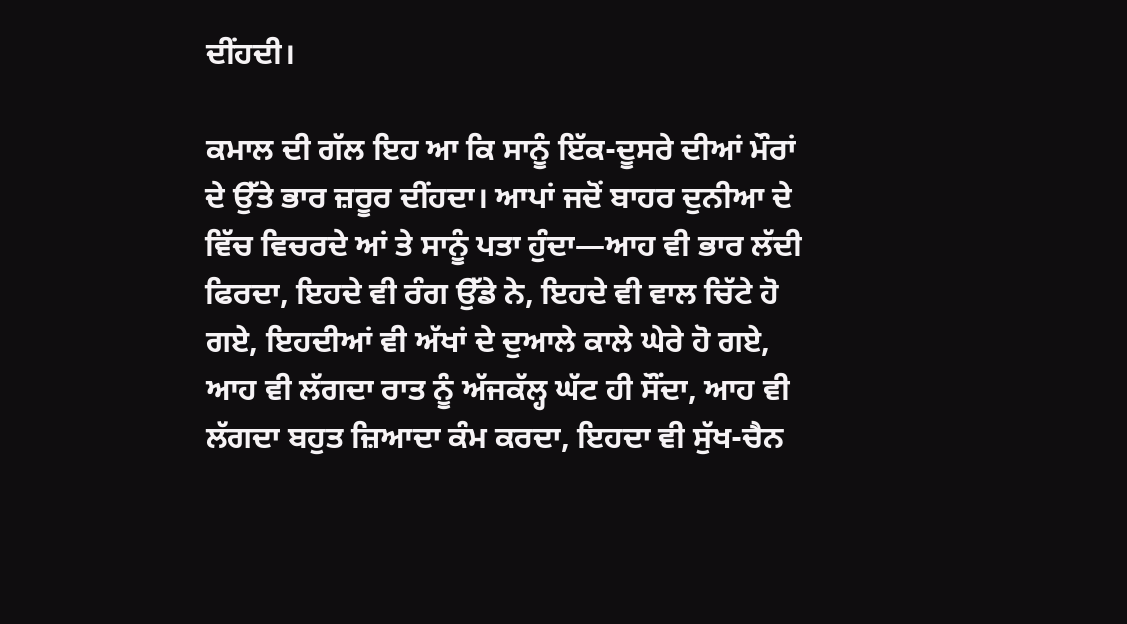ਦੀਂਹਦੀ।

ਕਮਾਲ ਦੀ ਗੱਲ ਇਹ ਆ ਕਿ ਸਾਨੂੰ ਇੱਕ-ਦੂਸਰੇ ਦੀਆਂ ਮੌਰਾਂ ਦੇ ਉੱਤੇ ਭਾਰ ਜ਼ਰੂਰ ਦੀਂਹਦਾ। ਆਪਾਂ ਜਦੋਂ ਬਾਹਰ ਦੁਨੀਆ ਦੇ ਵਿੱਚ ਵਿਚਰਦੇ ਆਂ ਤੇ ਸਾਨੂੰ ਪਤਾ ਹੁੰਦਾ—ਆਹ ਵੀ ਭਾਰ ਲੱਦੀ ਫਿਰਦਾ, ਇਹਦੇ ਵੀ ਰੰਗ ਉੱਡੇ ਨੇ, ਇਹਦੇ ਵੀ ਵਾਲ ਚਿੱਟੇ ਹੋ ਗਏ, ਇਹਦੀਆਂ ਵੀ ਅੱਖਾਂ ਦੇ ਦੁਆਲੇ ਕਾਲੇ ਘੇਰੇ ਹੋ ਗਏ, ਆਹ ਵੀ ਲੱਗਦਾ ਰਾਤ ਨੂੰ ਅੱਜਕੱਲ੍ਹ ਘੱਟ ਹੀ ਸੌਂਦਾ, ਆਹ ਵੀ ਲੱਗਦਾ ਬਹੁਤ ਜ਼ਿਆਦਾ ਕੰਮ ਕਰਦਾ, ਇਹਦਾ ਵੀ ਸੁੱਖ-ਚੈਨ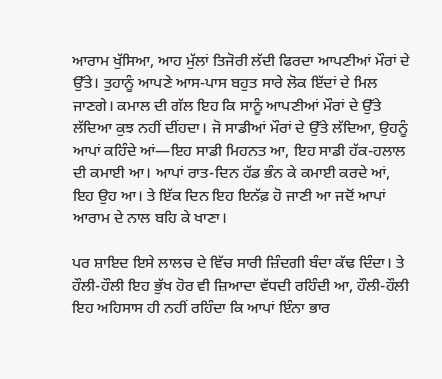ਆਰਾਮ ਖੁੱਸਿਆ, ਆਹ ਮੁੱਲਾਂ ਤਿਜੋਰੀ ਲੱਦੀ ਫਿਰਦਾ ਆਪਣੀਆਂ ਮੌਰਾਂ ਦੇ ਉੱਤੇ। ਤੁਹਾਨੂੰ ਆਪਣੇ ਆਸ-ਪਾਸ ਬਹੁਤ ਸਾਰੇ ਲੋਕ ਇੱਦਾਂ ਦੇ ਮਿਲ ਜਾਣਗੇ। ਕਮਾਲ ਦੀ ਗੱਲ ਇਹ ਕਿ ਸਾਨੂੰ ਆਪਣੀਆਂ ਮੌਰਾਂ ਦੇ ਉੱਤੇ ਲੱਦਿਆ ਕੁਝ ਨਹੀਂ ਦੀਂਹਦਾ। ਜੋ ਸਾਡੀਆਂ ਮੌਰਾਂ ਦੇ ਉੱਤੇ ਲੱਦਿਆ, ਉਹਨੂੰ ਆਪਾਂ ਕਹਿੰਦੇ ਆਂ—ਇਹ ਸਾਡੀ ਮਿਹਨਤ ਆ, ਇਹ ਸਾਡੀ ਹੱਕ-ਹਲਾਲ ਦੀ ਕਮਾਈ ਆ। ਆਪਾਂ ਰਾਤ-ਦਿਨ ਹੱਡ ਭੰਨ ਕੇ ਕਮਾਈ ਕਰਦੇ ਆਂ, ਇਹ ਉਹ ਆ। ਤੇ ਇੱਕ ਦਿਨ ਇਹ ਇਨੱਫ਼ ਹੋ ਜਾਣੀ ਆ ਜਦੋਂ ਆਪਾਂ ਆਰਾਮ ਦੇ ਨਾਲ ਬਹਿ ਕੇ ਖਾਣਾ।

ਪਰ ਸ਼ਾਇਦ ਇਸੇ ਲਾਲਚ ਦੇ ਵਿੱਚ ਸਾਰੀ ਜ਼ਿੰਦਗੀ ਬੰਦਾ ਕੱਢ ਦਿੰਦਾ। ਤੇ ਹੌਲੀ-ਹੌਲੀ ਇਹ ਭੁੱਖ ਹੋਰ ਵੀ ਜ਼ਿਆਦਾ ਵੱਧਦੀ ਰਹਿੰਦੀ ਆ, ਹੌਲੀ-ਹੌਲੀ ਇਹ ਅਹਿਸਾਸ ਹੀ ਨਹੀਂ ਰਹਿੰਦਾ ਕਿ ਆਪਾਂ ਇੰਨਾ ਭਾਰ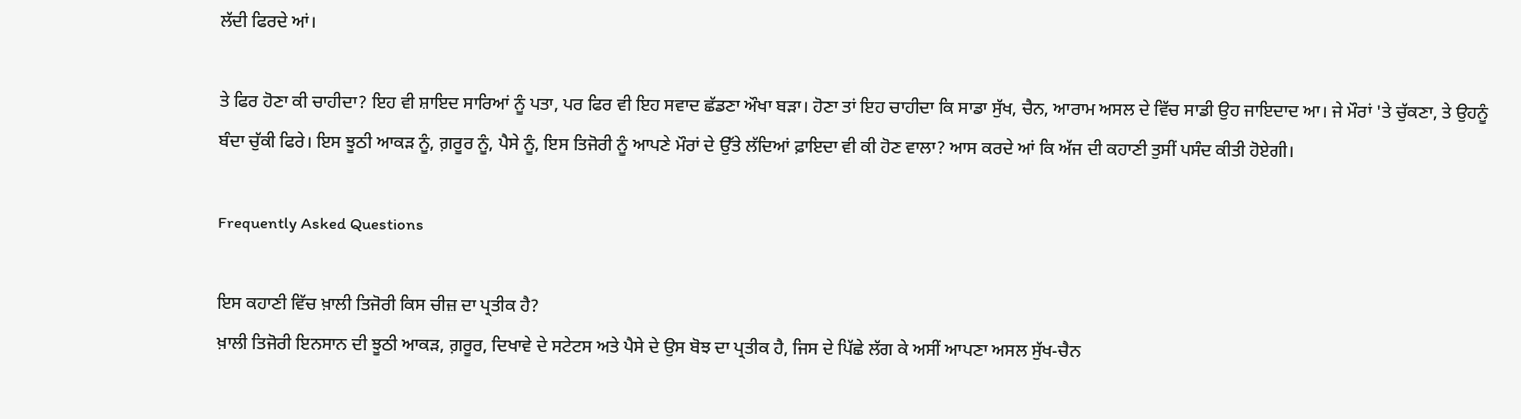ਲੱਦੀ ਫਿਰਦੇ ਆਂ।

ਤੇ ਫਿਰ ਹੋਣਾ ਕੀ ਚਾਹੀਦਾ? ਇਹ ਵੀ ਸ਼ਾਇਦ ਸਾਰਿਆਂ ਨੂੰ ਪਤਾ, ਪਰ ਫਿਰ ਵੀ ਇਹ ਸਵਾਦ ਛੱਡਣਾ ਔਖਾ ਬੜਾ। ਹੋਣਾ ਤਾਂ ਇਹ ਚਾਹੀਦਾ ਕਿ ਸਾਡਾ ਸੁੱਖ, ਚੈਨ, ਆਰਾਮ ਅਸਲ ਦੇ ਵਿੱਚ ਸਾਡੀ ਉਹ ਜਾਇਦਾਦ ਆ। ਜੇ ਮੌਰਾਂ 'ਤੇ ਚੁੱਕਣਾ, ਤੇ ਉਹਨੂੰ ਬੰਦਾ ਚੁੱਕੀ ਫਿਰੇ। ਇਸ ਝੂਠੀ ਆਕੜ ਨੂੰ, ਗ਼ਰੂਰ ਨੂੰ, ਪੈਸੇ ਨੂੰ, ਇਸ ਤਿਜੋਰੀ ਨੂੰ ਆਪਣੇ ਮੌਰਾਂ ਦੇ ਉੱਤੇ ਲੱਦਿਆਂ ਫ਼ਾਇਦਾ ਵੀ ਕੀ ਹੋਣ ਵਾਲਾ? ਆਸ ਕਰਦੇ ਆਂ ਕਿ ਅੱਜ ਦੀ ਕਹਾਣੀ ਤੁਸੀਂ ਪਸੰਦ ਕੀਤੀ ਹੋਏਗੀ।

Frequently Asked Questions

ਇਸ ਕਹਾਣੀ ਵਿੱਚ ਖ਼ਾਲੀ ਤਿਜੋਰੀ ਕਿਸ ਚੀਜ਼ ਦਾ ਪ੍ਰਤੀਕ ਹੈ?
ਖ਼ਾਲੀ ਤਿਜੋਰੀ ਇਨਸਾਨ ਦੀ ਝੂਠੀ ਆਕੜ, ਗ਼ਰੂਰ, ਦਿਖਾਵੇ ਦੇ ਸਟੇਟਸ ਅਤੇ ਪੈਸੇ ਦੇ ਉਸ ਬੋਝ ਦਾ ਪ੍ਰਤੀਕ ਹੈ, ਜਿਸ ਦੇ ਪਿੱਛੇ ਲੱਗ ਕੇ ਅਸੀਂ ਆਪਣਾ ਅਸਲ ਸੁੱਖ-ਚੈਨ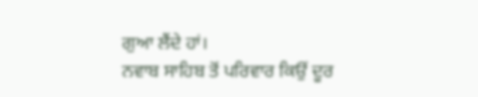ਗੁਆ ਲੈਂਦੇ ਹਾਂ।
ਨਵਾਬ ਸਾਹਿਬ ਤੋਂ ਪਰਿਵਾਰ ਕਿਉਂ ਦੂਰ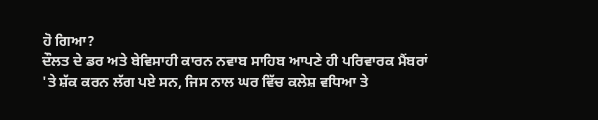ਹੋ ਗਿਆ?
ਦੌਲਤ ਦੇ ਡਰ ਅਤੇ ਬੇਵਿਸਾਹੀ ਕਾਰਨ ਨਵਾਬ ਸਾਹਿਬ ਆਪਣੇ ਹੀ ਪਰਿਵਾਰਕ ਮੈਂਬਰਾਂ 'ਤੇ ਸ਼ੱਕ ਕਰਨ ਲੱਗ ਪਏ ਸਨ, ਜਿਸ ਨਾਲ ਘਰ ਵਿੱਚ ਕਲੇਸ਼ ਵਧਿਆ ਤੇ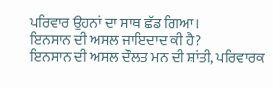ਪਰਿਵਾਰ ਉਹਨਾਂ ਦਾ ਸਾਥ ਛੱਡ ਗਿਆ।
ਇਨਸਾਨ ਦੀ ਅਸਲ ਜਾਇਦਾਦ ਕੀ ਹੈ?
ਇਨਸਾਨ ਦੀ ਅਸਲ ਦੌਲਤ ਮਨ ਦੀ ਸ਼ਾਂਤੀ, ਪਰਿਵਾਰਕ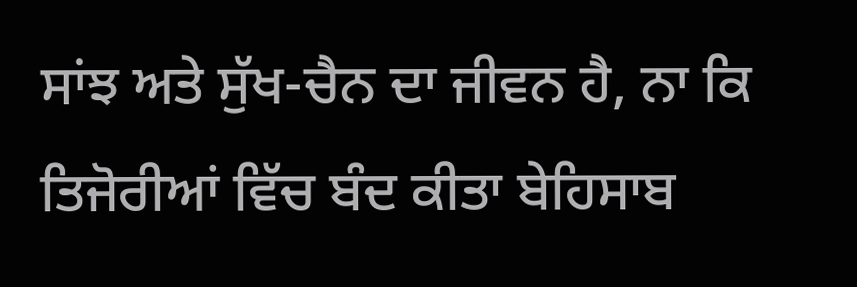ਸਾਂਝ ਅਤੇ ਸੁੱਖ-ਚੈਨ ਦਾ ਜੀਵਨ ਹੈ, ਨਾ ਕਿ ਤਿਜੋਰੀਆਂ ਵਿੱਚ ਬੰਦ ਕੀਤਾ ਬੇਹਿਸਾਬ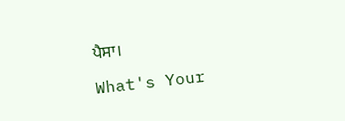ਪੈਸਾ।

What's Your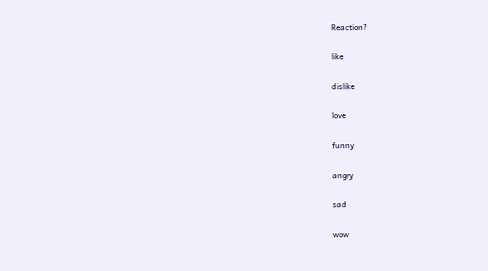Reaction?

like

dislike

love

funny

angry

sad

wow